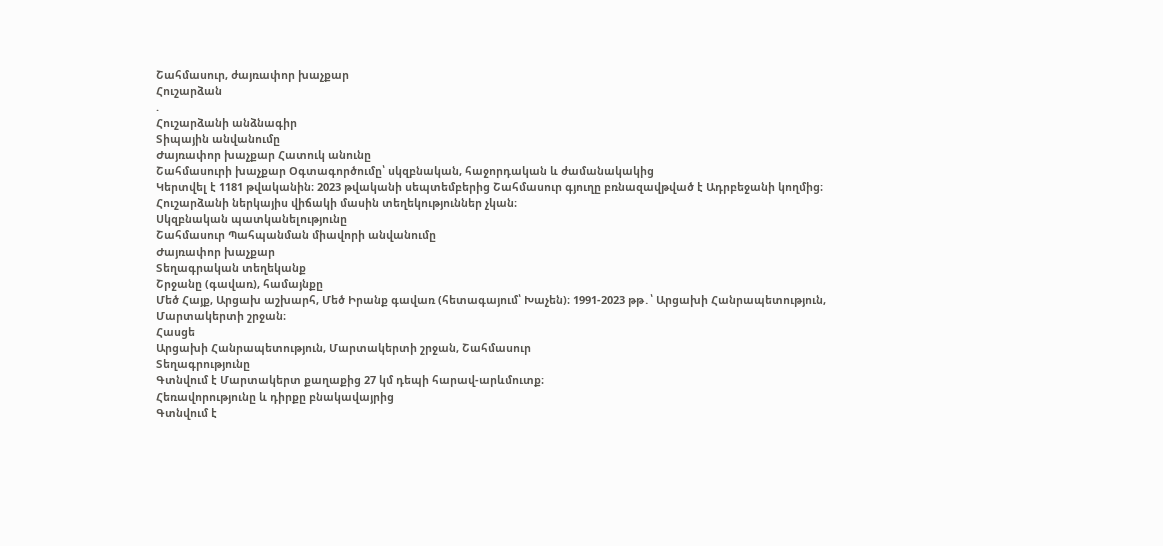Շահմասուր, ժայռափոր խաչքար
Հուշարձան
.
Հուշարձանի անձնագիր
Տիպային անվանումը
Ժայռափոր խաչքար Հատուկ անունը
Շահմասուրի խաչքար Օգտագործումը՝ սկզբնական, հաջորդական և ժամանակակից
Կերտվել է 1181 թվականին։ 2023 թվականի սեպտեմբերից Շահմասուր գյուղը բռնազավթված է Ադրբեջանի կողմից։ Հուշարձանի ներկայիս վիճակի մասին տեղեկություններ չկան։
Սկզբնական պատկանելությունը
Շահմասուր Պահպանման միավորի անվանումը
Ժայռափոր խաչքար
Տեղագրական տեղեկանք
Շրջանը (գավառ), համայնքը
Մեծ Հայք, Արցախ աշխարհ, Մեծ Իրանք գավառ (հետագայում՝ Խաչեն)։ 1991-2023 թթ․՝ Արցախի Հանրապետություն, Մարտակերտի շրջան։
Հասցե
Արցախի Հանրապետություն, Մարտակերտի շրջան, Շահմասուր
Տեղագրությունը
Գտնվում է Մարտակերտ քաղաքից 27 կմ դեպի հարավ-արևմուտք։
Հեռավորությունը և դիրքը բնակավայրից
Գտնվում է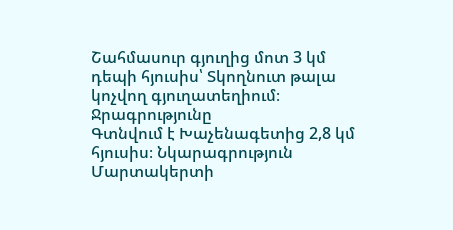Շահմասուր գյուղից մոտ 3 կմ դեպի հյուսիս՝ Տկողնուտ թալա կոչվող գյուղատեղիում։
Ջրագրությունը
Գտնվում է Խաչենագետից 2,8 կմ հյուսիս։ Նկարագրություն
Մարտակերտի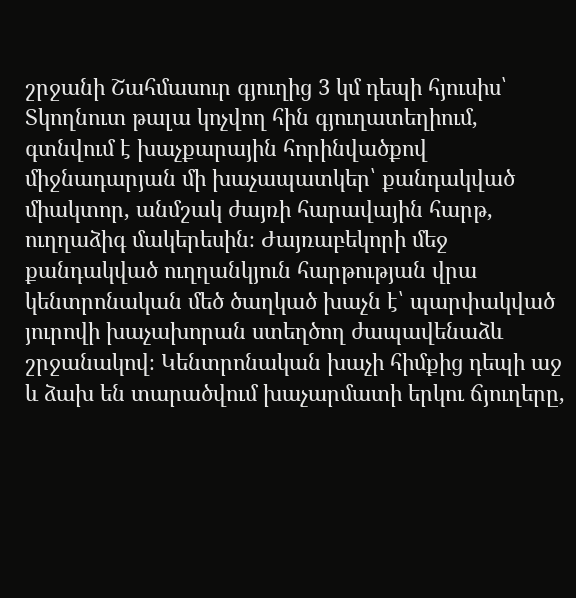շրջանի Շահմասուր գյուղից 3 կմ դեպի հյուսիս՝ Տկողնուտ թալա կոչվող հին գյուղատեղիում, գտնվում է խաչքարային հորինվածքով միջնադարյան մի խաչապատկեր՝ քանդակված միակտոր, անմշակ ժայռի հարավային հարթ, ուղղաձիգ մակերեսին։ Ժայռաբեկորի մեջ քանդակված ուղղանկյուն հարթության վրա կենտրոնական մեծ ծաղկած խաչն է՝ պարփակված յուրովի խաչախորան ստեղծող ժապավենաձև շրջանակով։ Կենտրոնական խաչի հիմքից դեպի աջ և ձախ են տարածվում խաչարմատի երկու ճյուղերը,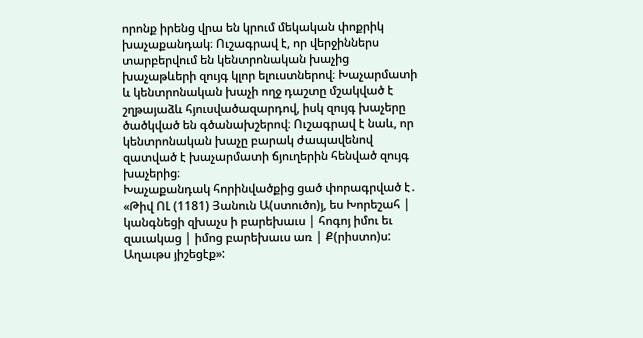որոնք իրենց վրա են կրում մեկական փոքրիկ խաչաքանդակ։ Ուշագրավ է, որ վերջիններս տարբերվում են կենտրոնական խաչից խաչաթևերի զույգ կլոր ելուստներով։ Խաչարմատի և կենտրոնական խաչի ողջ դաշտը մշակված է շղթայաձև հյուսվածազարդով, իսկ զույգ խաչերը ծածկված են գծանախշերով։ Ուշագրավ է նաև, որ կենտրոնական խաչը բարակ ժապավենով զատված է խաչարմատի ճյուղերին հենված զույգ խաչերից։
Խաչաքանդակ հորինվածքից ցած փորագրված է․ «Թիվ ՈԼ (1181) Յանուն Ա(ստուծո)յ, ես Խորեշահ | կանգնեցի զխաչս ի բարեխաւս | հոգոյ իմու եւ զաւակաց | իմոց բարեխաւս առ | Ք(րիստո)ս: Աղաւթս յիշեցէք»: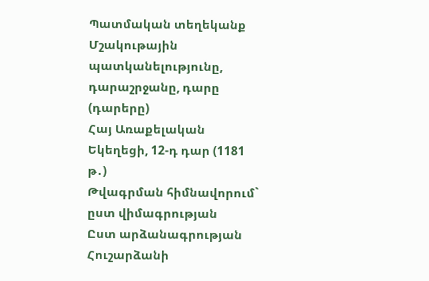Պատմական տեղեկանք
Մշակութային պատկանելությունը, դարաշրջանը, դարը (դարերը)
Հայ Առաքելական Եկեղեցի, 12-դ դար (1181 թ․)
Թվագրման հիմնավորում` ըստ վիմագրության
Ըստ արձանագրության
Հուշարձանի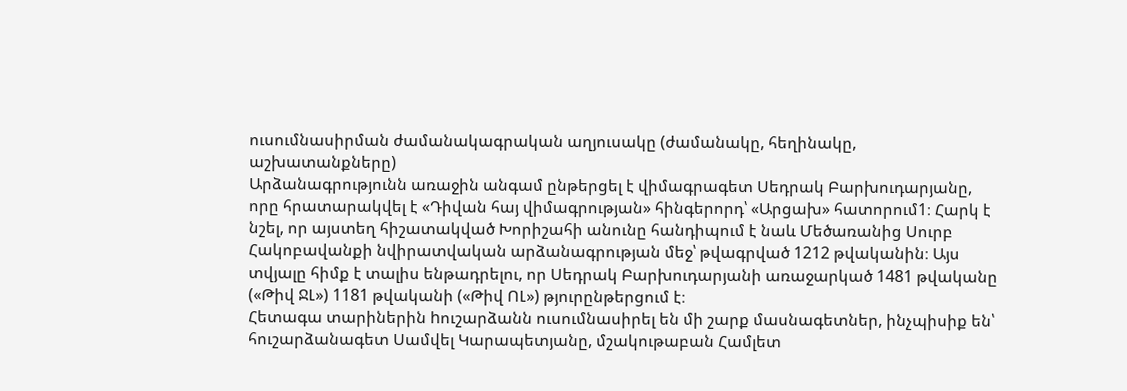ուսումնասիրման ժամանակագրական աղյուսակը (ժամանակը, հեղինակը, աշխատանքները)
Արձանագրությունն առաջին անգամ ընթերցել է վիմագրագետ Սեդրակ Բարխուդարյանը, որը հրատարակվել է «Դիվան հայ վիմագրության» հինգերորդ՝ «Արցախ» հատորում1։ Հարկ է նշել, որ այստեղ հիշատակված Խորիշահի անունը հանդիպում է նաև Մեծառանից Սուրբ Հակոբավանքի նվիրատվական արձանագրության մեջ՝ թվագրված 1212 թվականին։ Այս տվյալը հիմք է տալիս ենթադրելու, որ Սեդրակ Բարխուդարյանի առաջարկած 1481 թվականը («Թիվ ՋԼ») 1181 թվականի («Թիվ ՈԼ») թյուրընթերցում է։
Հետագա տարիներին hուշարձանն ուսումնասիրել են մի շարք մասնագետներ, ինչպիսիք են՝ հուշարձանագետ Սամվել Կարապետյանը, մշակութաբան Համլետ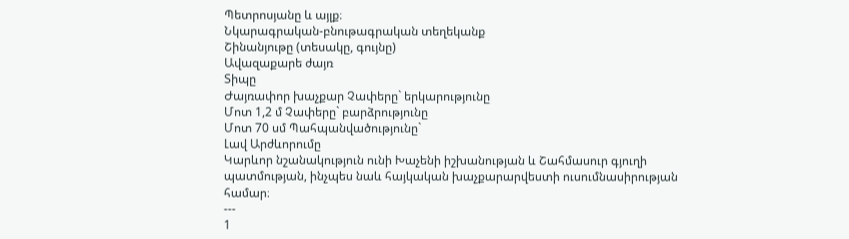Պետրոսյանը և այլք։
Նկարագրական-բնութագրական տեղեկանք
Շինանյութը (տեսակը, գույնը)
Ավազաքարե ժայռ
Տիպը
Ժայռափոր խաչքար Չափերը` երկարությունը
Մոտ 1,2 մ Չափերը` բարձրությունը
Մոտ 70 սմ Պահպանվածությունը`
Լավ Արժևորումը
Կարևոր նշանակություն ունի Խաչենի իշխանության և Շահմասուր գյուղի պատմության, ինչպես նաև հայկական խաչքարարվեստի ուսումնասիրության համար։
---
1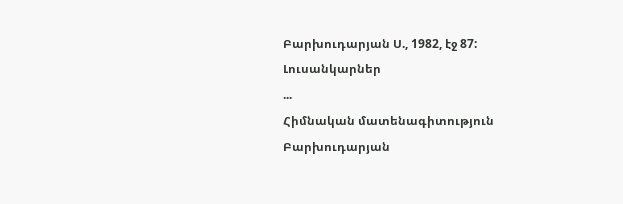Բարխուդարյան Ս., 1982, էջ 87:
Լուսանկարներ
...
Հիմնական մատենագիտություն
Բարխուդարյան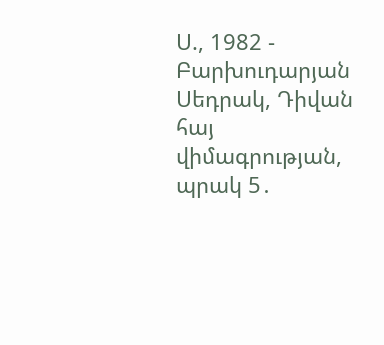Ս., 1982 - Բարխուդարյան Սեդրակ, Դիվան հայ վիմագրության, պրակ 5․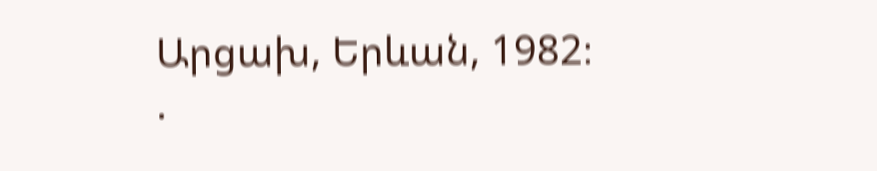Արցախ, Երևան, 1982։
.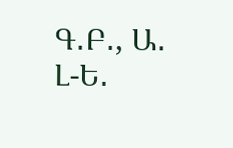Գ․Բ․, Ա․ Լ-Ե․